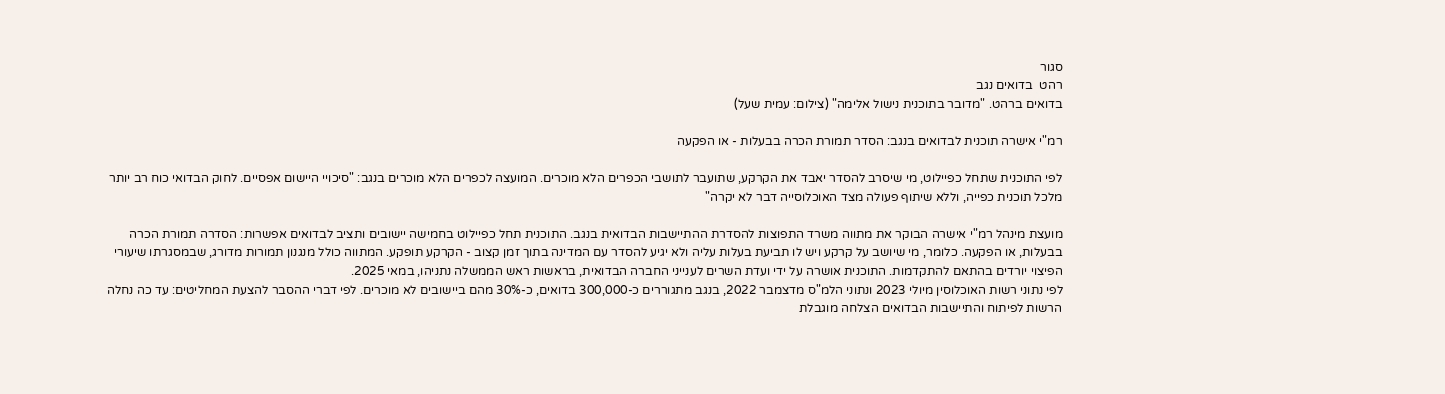סגור
רהט  בדואים נגב
בדואים ברהט. "מדובר בתוכנית נישול אלימה" (צילום: עמית שעל)

רמ"י אישרה תוכנית לבדואים בנגב: הסדר תמורת הכרה בבעלות - או הפקעה

לפי התוכנית שתחל כפיילוט, מי שיסרב להסדר יאבד את הקרקע, שתועבר לתושבי הכפרים הלא מוכרים. המועצה לכפרים הלא מוכרים בנגב: "סיכויי היישום אפסיים. לחוק הבדואי כוח רב יותר מלכל תוכנית כפייה, וללא שיתוף פעולה מצד האוכלוסייה דבר לא יקרה"

מועצת מינהל רמ"י אישרה הבוקר את מתווה משרד התפוצות להסדרת ההתיישבות הבדואית בנגב. התוכנית תחל כפיילוט בחמישה יישובים ותציב לבדואים אפשרות: הסדרה תמורת הכרה בבעלות, או הפקעה. כלומר, מי שיושב על קרקע ויש לו תביעת בעלות עליה ולא יגיע להסדר עם המדינה בתוך זמן קצוב - הקרקע תופקע. המתווה כולל מנגנון תמורות מדורג, שבמסגרתו שיעורי הפיצוי יורדים בהתאם להתקדמות. התוכנית אושרה על ידי ועדת השרים לענייני החברה הבדואית, בראשות ראש הממשלה נתניהו, במאי 2025.
לפי נתוני רשות האוכלוסין מיולי 2023 ונתוני הלמ"ס מדצמבר 2022, בנגב מתגוררים כ-300,000 בדואים, כ-30% מהם ביישובים לא מוכרים. לפי דברי ההסבר להצעת המחליטים: עד כה נחלה הרשות לפיתוח והתיישבות הבדואים הצלחה מוגבלת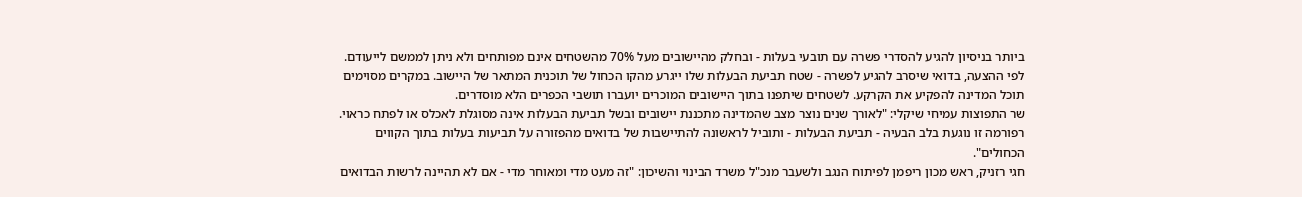ביותר בניסיון להגיע להסדרי פשרה עם תובעי בעלות - ובחלק מהיישובים מעל 70% מהשטחים אינם מפותחים ולא ניתן לממשם לייעודם.
לפי ההצעה, בדואי שיסרב להגיע לפשרה - שטח תביעת הבעלות שלו ייגרע מהקו הכחול של תוכנית המתאר של היישוב. במקרים מסוימים תוכל המדינה להפקיע את הקרקע. לשטחים שיתפנו בתוך היישובים המוכרים יועברו תושבי הכפרים הלא מוסדרים.
שר התפוצות עמיחי שיקלי: "לאורך שנים נוצר מצב שהמדינה מתכננת יישובים ובשל תביעת הבעלות אינה מסוגלת לאכלס או לפתח כראוי. רפורמה זו נוגעת בלב הבעיה - תביעת הבעלות - ותוביל לראשונה להתיישבות של בדואים מהפזורה על תביעות בעלות בתוך הקווים הכחולים".
חגי רזניק, ראש מכון ריפמן לפיתוח הנגב ולשעבר מנכ"ל משרד הבינוי והשיכון: "זה מעט מדי ומאוחר מדי - אם לא תהיינה לרשות הבדואים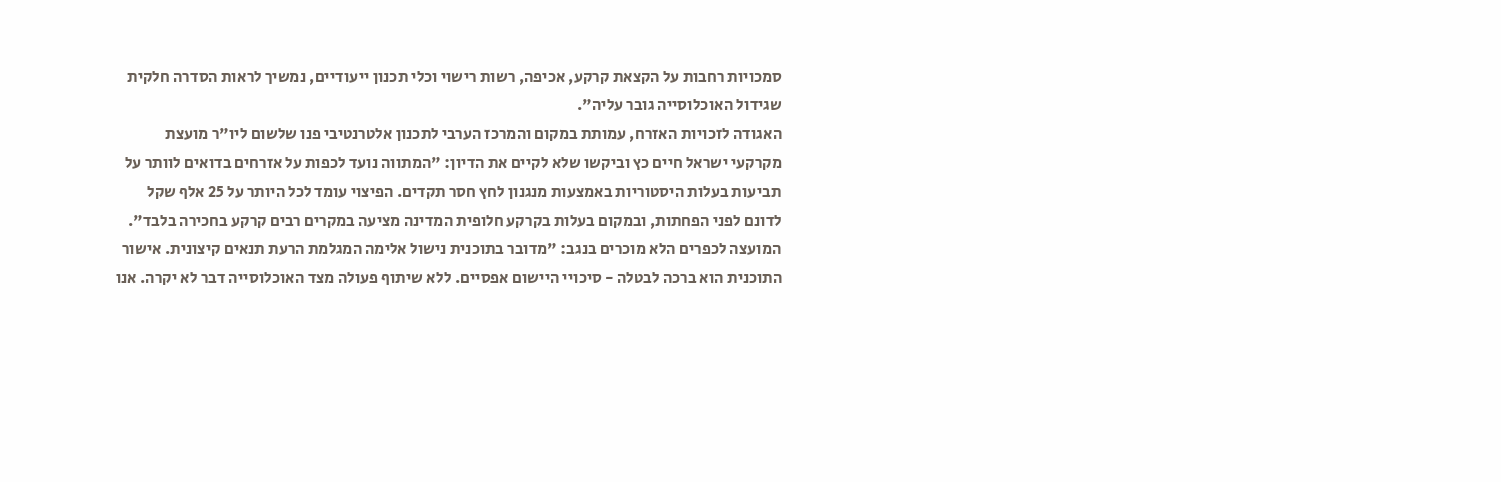סמכויות רחבות על הקצאת קרקע, אכיפה, רשות רישוי וכלי תכנון ייעודיים, נמשיך לראות הסדרה חלקית שגידול האוכלוסייה גובר עליה".
האגודה לזכויות האזרח, עמותת במקום והמרכז הערבי לתכנון אלטרנטיבי פנו שלשום ליו"ר מועצת מקרקעי ישראל חיים כץ וביקשו שלא לקיים את הדיון: "המתווה נועד לכפות על אזרחים בדואים לוותר על תביעות בעלות היסטוריות באמצעות מנגנון לחץ חסר תקדים. הפיצוי עומד לכל היותר על 25 אלף שקל לדונם לפני הפחתות, ובמקום בעלות בקרקע חלופית המדינה מציעה במקרים רבים קרקע בחכירה בלבד".
המועצה לכפרים הלא מוכרים בנגב: "מדובר בתוכנית נישול אלימה המגלמת הרעת תנאים קיצונית. אישור התוכנית הוא ברכה לבטלה - סיכויי היישום אפסיים. ללא שיתוף פעולה מצד האוכלוסייה דבר לא יקרה. אנו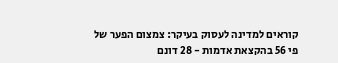קוראים למדינה לעסוק בעיקר: צמצום הפער של פי 56 בהקצאת אדמות - 28 דונם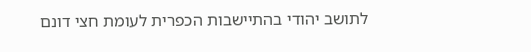לתושב יהודי בהתיישבות הכפרית לעומת חצי דונם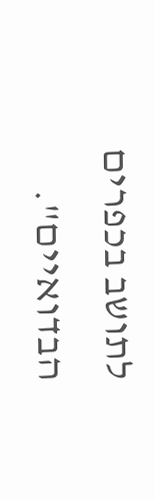לתושב בכפרים הבדואיים".